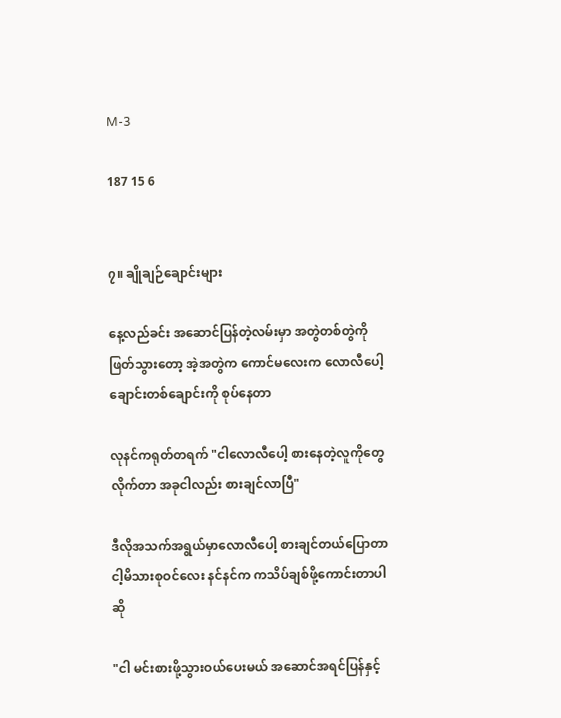M-3

187 15 6


၇။ ချိုချဉ်ချောင်းများ

နေ့လည်ခင်း အဆောင်ပြန်တဲ့လမ်းမှာ အတွဲတစ်တွဲကိုဖြတ်သွားတော့ အဲ့အတွဲက ကောင်မလေးက လောလီပေါ့ချောင်းတစ်ချောင်းကို စုပ်နေတာ

လုနင်ကရုတ်တရက် "ငါလောလီပေါ့ စားနေတဲ့လူကိုတွေလိုက်တာ အခုငါလည်း စားချင်လာပြီ"

ဒီလိုအသက်အရွယ်မှာလောလီပေါ့ စားချင်တယ်ပြောတာ ငါ့မိသားစုဝင်လေး နင်နင်က ကသိပ်ချစ်ဖို့ကောင်းတာပါဆို

"ငါ မင်းစားဖို့သွားဝယ်ပေးမယ် အဆောင်အရင်ပြန်နှင့်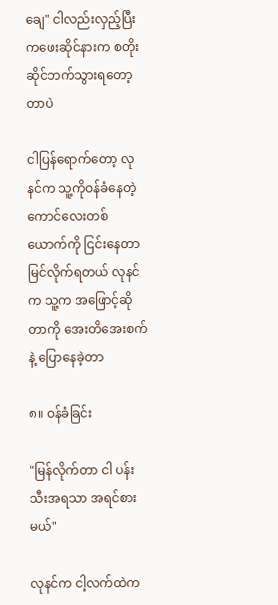ချေ" ငါလည်းလှည့်ပြီး ကဖေးဆိုင်နားက စတိုးဆိုင်ဘက်သွားရတော့တာပဲ

ငါပြန်ရောက်တော့ လုနင်က သူ့ကိုဝန်ခံနေတဲ့ ကောင်လေးတစ်ယောက်ကို ငြင်းနေတာမြင်လိုက်ရတယ် လုနင်က သူ့က အဖြောင့်ဆိုတာကို အေးတိအေးစက်နဲ့ ပြောနေခဲ့တာ

၈။ ဝန်ခံခြင်း

"မြန်လိုက်တာ ငါ ပန်းသီးအရသာ အရင်စားမယ်"

လုနင်က ငါ့လက်ထဲက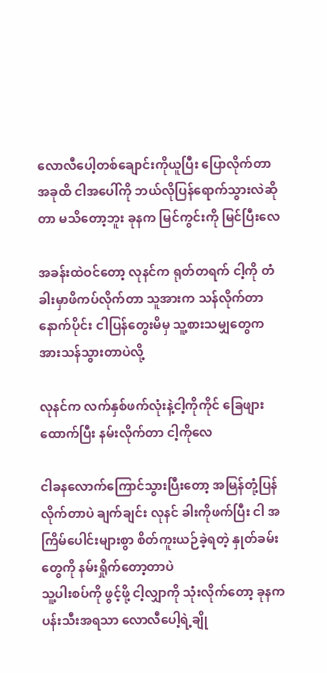လောလီပေါ့တစ်ချောင်းကိုယူပြီး ပြောလိုက်တာ အခုထိ ငါအပေါ်ကို ဘယ်လိုပြန်ရောက်သွားလဲဆိုတာ မသိတော့ဘူး ခုနက မြင်ကွင်းကို မြင်ပြီးလေ

အခန်းထဲဝင်တော့ လုနင်က ရုတ်တရက် ငါ့ကို တံခါးမှာဖိကပ်လိုက်တာ သူအားက သန်လိုက်တာ နောက်ပိုင်း ငါပြန်တွေးမိမှ သူ့စားသမျှတွေက အားသန်သွားတာပဲလို့

လုနင်က လက်နှစ်ဖက်လုံးနဲ့ငါ့ကိုကိုင် ခြေဖျားထောက်ပြီး နမ်းလိုက်တာ ငါ့ကိုလေ

ငါခနလောက်ကြောင်သွားပြီးတော့ အမြန်တုံ့ပြန်လိုက်တာပဲ ချက်ချင်း လုနင် ခါးကိုဖက်ပြီး ငါ အကြိမ်ပေါင်းများစွာ စိတ်ကူးယဉ်ခဲ့ရတဲ့ နှုတ်ခမ်းတွေကို နမ်းရှိုက်တော့တာပဲ
သူ့ပါးစပ်ကို ဖွင့်ဖို့ ငါ့လျှာကို သုံးလိုက်တော့ ခုနက ပန်းသီးအရသာ လောလီပေါ့ရဲ့ချို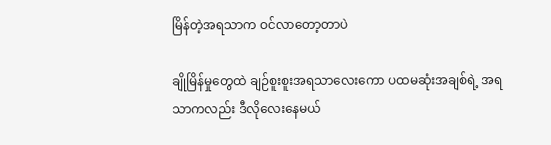မြိန်တဲ့အရသာက ဝင်လာတော့တာပဲ

ချိုမြိန်မှုတွေထဲ ချဉ်စူးစူးအရသာလေးကော ပထမဆုံးအချစ်ရဲ့ အရသာကလည်း ဒီလိုလေးနေမယ်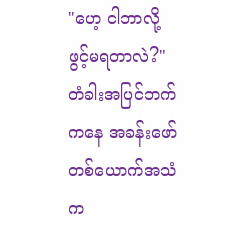"ဟေ့ ငါဘာလို့ ဖွင့်မရတာလဲ?" တံခါးအပြင်ဘက်ကနေ အခန်းဖော်တစ်ယောက်အသံက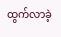ထွက်လာခဲ့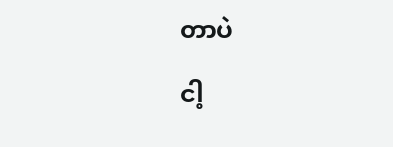တာပဲ

ငါ့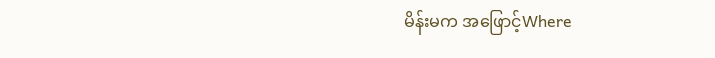မိန်းမက အဖြောင့်Where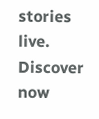stories live. Discover now